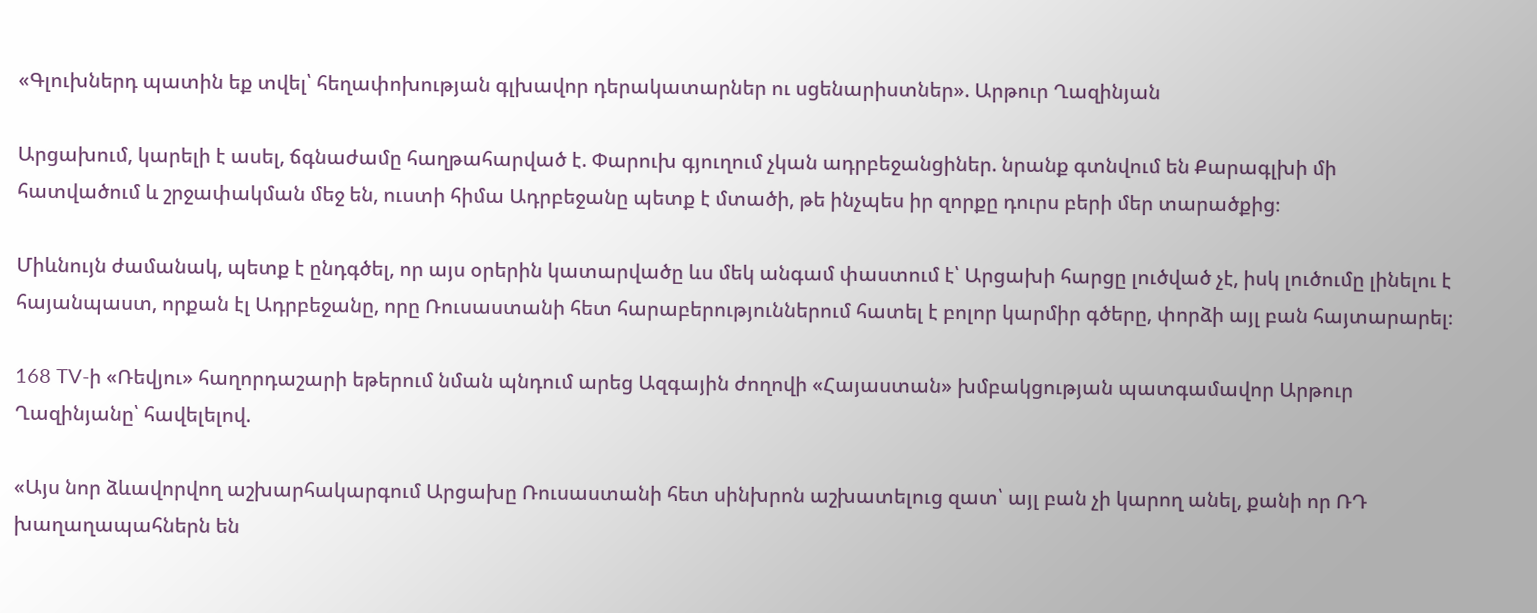«Գլուխներդ պատին եք տվել՝ հեղափոխության գլխավոր դերակատարներ ու սցենարիստներ». Արթուր Ղազինյան

Արցախում, կարելի է ասել, ճգնաժամը հաղթահարված է. Փարուխ գյուղում չկան ադրբեջանցիներ. նրանք գտնվում են Քարագլխի մի հատվածում և շրջափակման մեջ են, ուստի հիմա Ադրբեջանը պետք է մտածի, թե ինչպես իր զորքը դուրս բերի մեր տարածքից։

Միևնույն ժամանակ, պետք է ընդգծել, որ այս օրերին կատարվածը ևս մեկ անգամ փաստում է՝ Արցախի հարցը լուծված չէ, իսկ լուծումը լինելու է հայանպաստ, որքան էլ Ադրբեջանը, որը Ռուսաստանի հետ հարաբերություններում հատել է բոլոր կարմիր գծերը, փորձի այլ բան հայտարարել։

168 TV-ի «Ռեվյու» հաղորդաշարի եթերում նման պնդում արեց Ազգային ժողովի «Հայաստան» խմբակցության պատգամավոր Արթուր Ղազինյանը՝ հավելելով.

«Այս նոր ձևավորվող աշխարհակարգում Արցախը Ռուսաստանի հետ սինխրոն աշխատելուց զատ՝ այլ բան չի կարող անել, քանի որ ՌԴ խաղաղապահներն են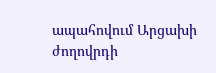ապահովում Արցախի ժողովրդի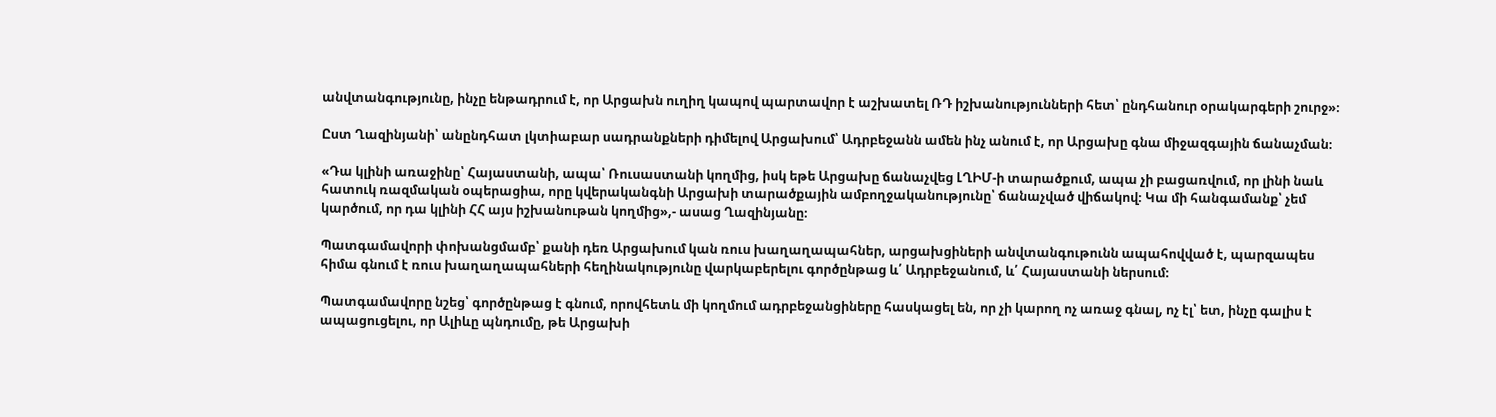անվտանգությունը, ինչը ենթադրում է, որ Արցախն ուղիղ կապով պարտավոր է աշխատել ՌԴ իշխանությունների հետ՝ ընդհանուր օրակարգերի շուրջ»։

Ըստ Ղազինյանի՝ անընդհատ լկտիաբար սադրանքների դիմելով Արցախում՝ Ադրբեջանն ամեն ինչ անում է, որ Արցախը գնա միջազգային ճանաչման։

«Դա կլինի առաջինը՝ Հայաստանի, ապա՝ Ռուսաստանի կողմից, իսկ եթե Արցախը ճանաչվեց ԼՂԻՄ-ի տարածքում, ապա չի բացառվում, որ լինի նաև հատուկ ռազմական օպերացիա, որը կվերականգնի Արցախի տարածքային ամբողջականությունը՝ ճանաչված վիճակով։ Կա մի հանգամանք՝ չեմ կարծում, որ դա կլինի ՀՀ այս իշխանութան կողմից»,- ասաց Ղազինյանը։

Պատգամավորի փոխանցմամբ՝ քանի դեռ Արցախում կան ռուս խաղաղապահներ, արցախցիների անվտանգութունն ապահովված է, պարզապես հիմա գնում է ռուս խաղաղապահների հեղինակությունը վարկաբերելու գործընթաց և՛ Ադրբեջանում, և՛ Հայաստանի ներսում։

Պատգամավորը նշեց՝ գործընթաց է գնում, որովհետև մի կողմում ադրբեջանցիները հասկացել են, որ չի կարող ոչ առաջ գնալ, ոչ էլ՝ ետ, ինչը գալիս է ապացուցելու, որ Ալիևը պնդումը, թե Արցախի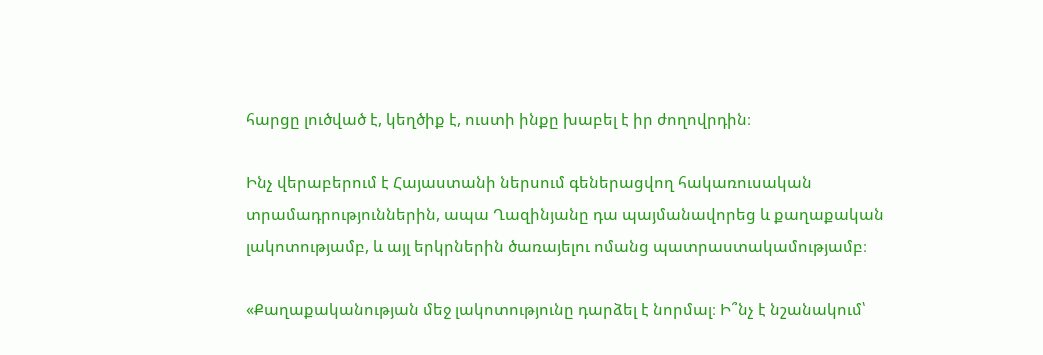հարցը լուծված է, կեղծիք է, ուստի ինքը խաբել է իր ժողովրդին։

Ինչ վերաբերում է Հայաստանի ներսում գեներացվող հակառուսական տրամադրություններին, ապա Ղազինյանը դա պայմանավորեց և քաղաքական լակոտությամբ, և այլ երկրներին ծառայելու ոմանց պատրաստակամությամբ։

«Քաղաքականության մեջ լակոտությունը դարձել է նորմալ։ Ի՞նչ է նշանակում՝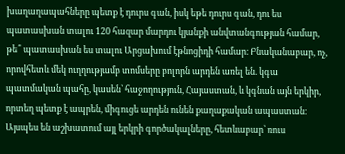խաղաղապահները պետք է դուրս գան, իսկ եթե դուրս գան, դու ես պատասխան տալու 120 հազար մարդու կյանքի անվտանգության համար, թե՞ պատասխան ես տալու Արցախում էթնոցիդի համար։ Բնականաբար, ոչ, որովհետև մեկ ուղղությամբ տոմսերը բոլորն արդեն առել են. կգա պատմական պահը, կասեն՝ հաջողություն, Հայաստան, և կգնան այն երկիր, որտեղ պետք է ապրեն, միգուցե արդեն ունեն քաղաքական ապաստան։ Այսպես են աշխատում այլ երկրի գործակալները, հետևաբար՝ ռուս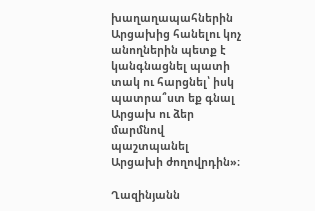խաղաղապահներին Արցախից հանելու կոչ անողներին պետք է կանգնացնել պատի տակ ու հարցնել՝ իսկ պատրա՞ստ եք գնալ Արցախ ու ձեր մարմնով պաշտպանել Արցախի ժողովրդին»։

Ղազինյանն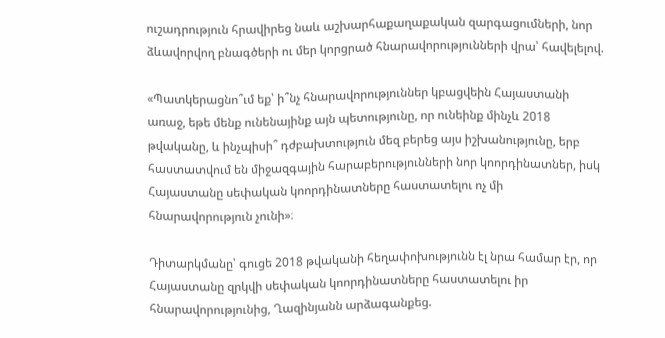ուշադրություն հրավիրեց նաև աշխարհաքաղաքական զարգացումների, նոր ձևավորվող բնագծերի ու մեր կորցրած հնարավորությունների վրա՝ հավելելով.

«Պատկերացնո՞ւմ եք՝ ի՞նչ հնարավորություններ կբացվեին Հայաստանի առաջ, եթե մենք ունենայինք այն պետությունը, որ ունեինք մինչև 2018 թվականը, և ինչպիսի՞ դժբախտություն մեզ բերեց այս իշխանությունը, երբ հաստատվում են միջազգային հարաբերությունների նոր կոորդինատներ, իսկ Հայաստանը սեփական կոորդինատները հաստատելու ոչ մի հնարավորություն չունի»։

Դիտարկմանը՝ գուցե 2018 թվականի հեղափոխությունն էլ նրա համար էր, որ Հայաստանը զրկվի սեփական կոորդինատները հաստատելու իր հնարավորությունից, Ղազինյանն արձագանքեց.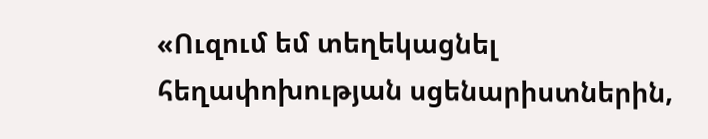«Ուզում եմ տեղեկացնել հեղափոխության սցենարիստներին,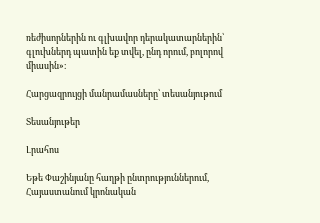ռեժիսորներին ու գլխավոր դերակատարներին՝ գլուխներդ պատին եք տվել, ընդ որում, բոլորով միասին»։

Հարցազրույցի մանրամասները՝ տեսանյութում

Տեսանյութեր

Լրահոս

Եթե Փաշինյանը հաղթի ընտրություններում, Հայաստանում կրոնական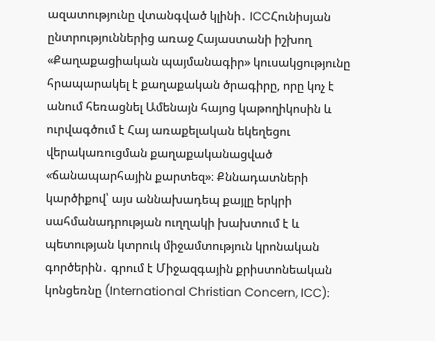ազատությունը վտանգված կլինի․ ICCՀունիսյան ընտրություններից առաջ Հայաստանի իշխող «Քաղաքացիական պայմանագիր» կուսակցությունը հրապարակել է քաղաքական ծրագիրը, որը կոչ է անում հեռացնել Ամենայն հայոց կաթողիկոսին և ուրվագծում է Հայ առաքելական եկեղեցու վերակառուցման քաղաքականացված «ճանապարհային քարտեզ»։ Քննադատների կարծիքով՝ այս աննախադեպ քայլը երկրի սահմանադրության ուղղակի խախտում է և պետության կտրուկ միջամտություն կրոնական գործերին․ գրում է Միջազգային քրիստոնեական կոնցեռնը (International Christian Concern, ICC)։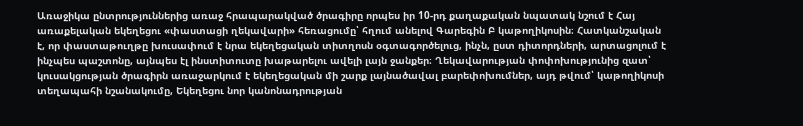Առաջիկա ընտրություններից առաջ հրապարակված ծրագիրը որպես իր 10-րդ քաղաքական նպատակ նշում է Հայ առաքելական եկեղեցու «փաստացի ղեկավարի» հեռացումը՝ հղում անելով Գարեգին Բ կաթողիկոսին։ Հատկանշական է, որ փաստաթուղթը խուսափում է նրա եկեղեցական տիտղոսն օգտագործելուց, ինչն, ըստ դիտորդների, արտացոլում է ինչպես պաշտոնը, այնպես էլ ինստիտուտը խաթարելու ավելի լայն ջանքեր։ Ղեկավարության փոփոխությունից զատ՝ կուսակցության ծրագիրն առաջարկում է եկեղեցական մի շարք լայնածավալ բարեփոխումներ, այդ թվում՝ կաթողիկոսի տեղապահի նշանակումը, Եկեղեցու նոր կանոնադրության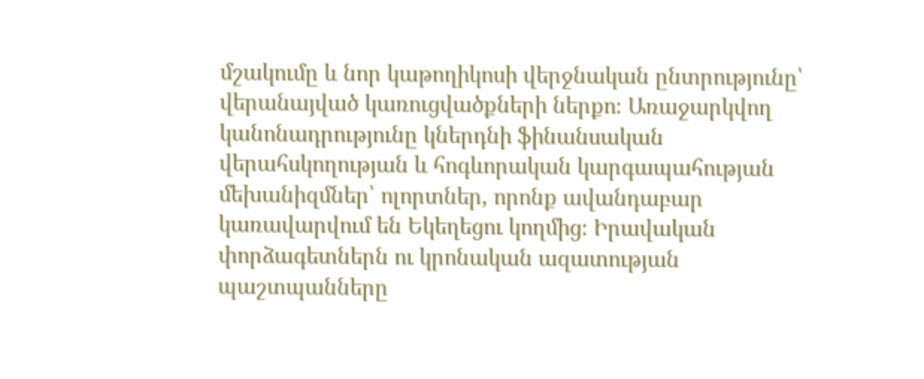մշակումը և նոր կաթողիկոսի վերջնական ընտրությունը՝ վերանայված կառուցվածքների ներքո։ Առաջարկվող կանոնադրությունը կներդնի ֆինանսական վերահսկողության և հոգևորական կարգապահության մեխանիզմներ՝ ոլորտներ, որոնք ավանդաբար կառավարվում են Եկեղեցու կողմից։ Իրավական փորձագետներն ու կրոնական ազատության պաշտպանները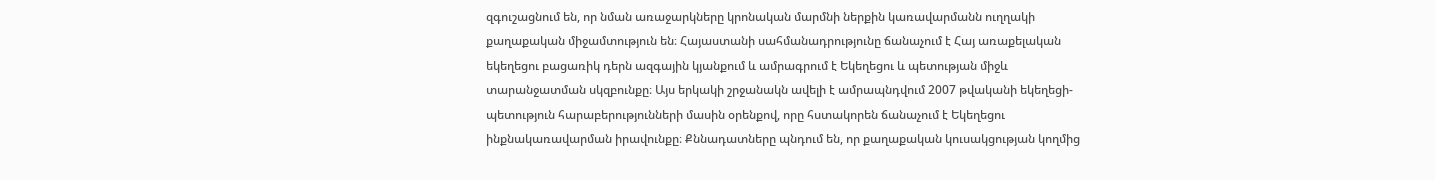զգուշացնում են, որ նման առաջարկները կրոնական մարմնի ներքին կառավարմանն ուղղակի քաղաքական միջամտություն են։ Հայաստանի սահմանադրությունը ճանաչում է Հայ առաքելական եկեղեցու բացառիկ դերն ազգային կյանքում և ամրագրում է Եկեղեցու և պետության միջև տարանջատման սկզբունքը։ Այս երկակի շրջանակն ավելի է ամրապնդվում 2007 թվականի եկեղեցի-պետություն հարաբերությունների մասին օրենքով, որը հստակորեն ճանաչում է Եկեղեցու ինքնակառավարման իրավունքը։ Քննադատները պնդում են, որ քաղաքական կուսակցության կողմից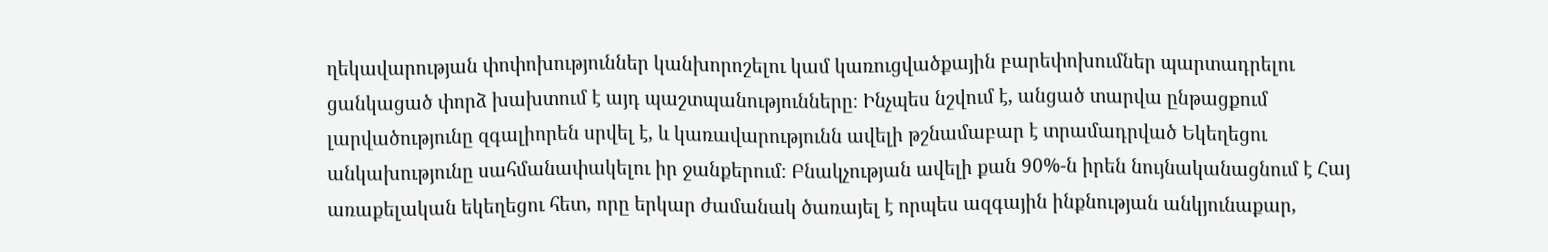ղեկավարության փոփոխություններ կանխորոշելու կամ կառուցվածքային բարեփոխումներ պարտադրելու ցանկացած փորձ խախտում է այդ պաշտպանությունները։ Ինչպես նշվում է, անցած տարվա ընթացքում լարվածությունը զգալիորեն սրվել է, և կառավարությունն ավելի թշնամաբար է տրամադրված Եկեղեցու անկախությունը սահմանափակելու իր ջանքերում։ Բնակչության ավելի քան 90%-ն իրեն նույնականացնում է Հայ առաքելական եկեղեցու հետ, որը երկար ժամանակ ծառայել է որպես ազգային ինքնության անկյունաքար,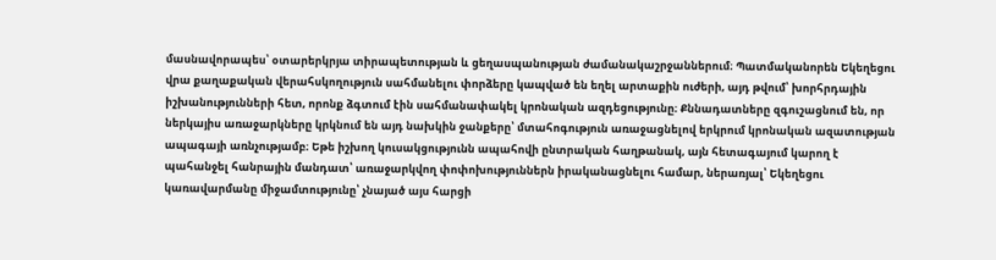մասնավորապես՝ օտարերկրյա տիրապետության և ցեղասպանության ժամանակաշրջաններում։ Պատմականորեն Եկեղեցու վրա քաղաքական վերահսկողություն սահմանելու փորձերը կապված են եղել արտաքին ուժերի, այդ թվում՝ խորհրդային իշխանությունների հետ, որոնք ձգտում էին սահմանափակել կրոնական ազդեցությունը։ Քննադատները զգուշացնում են, որ ներկայիս առաջարկները կրկնում են այդ նախկին ջանքերը՝ մտահոգություն առաջացնելով երկրում կրոնական ազատության ապագայի առնչությամբ։ Եթե իշխող կուսակցությունն ապահովի ընտրական հաղթանակ, այն հետագայում կարող է պահանջել հանրային մանդատ՝ առաջարկվող փոփոխություններն իրականացնելու համար, ներառյալ՝ Եկեղեցու կառավարմանը միջամտությունը՝ չնայած այս հարցի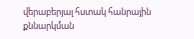վերաբերյալ հստակ հանրային քննարկման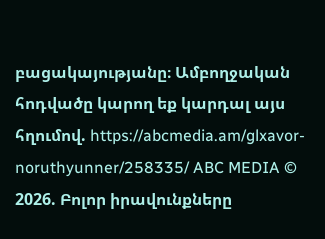բացակայությանը։ Ամբողջական հոդվածը կարող եք կարդալ այս հղումով. https://abcmedia.am/glxavor-noruthyunner/258335/ ABC MEDIA © 2026. Բոլոր իրավունքները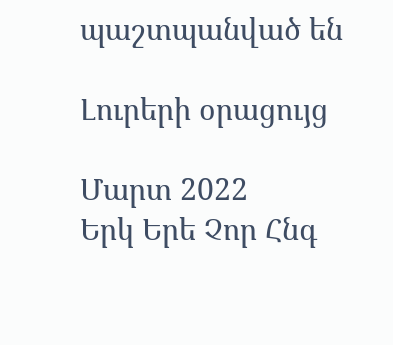պաշտպանված են

Լուրերի օրացույց

Մարտ 2022
Երկ Երե Չոր Հնգ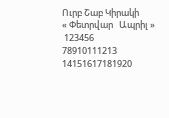Ուրբ Շաբ Կիրակի
« Փետրվար   Ապրիլ »
 123456
78910111213
14151617181920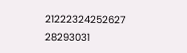21222324252627
28293031